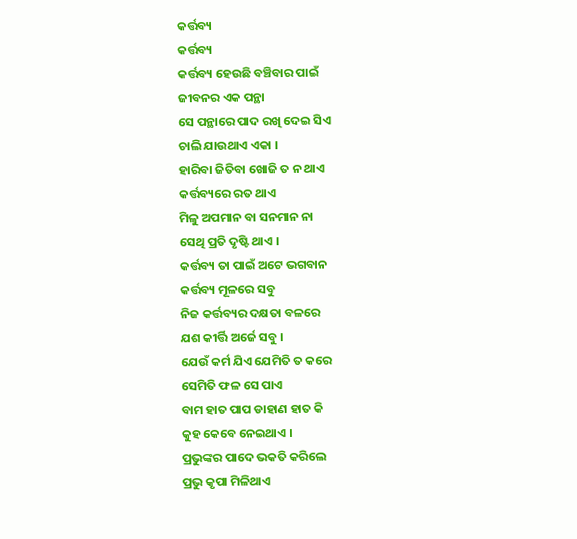କର୍ତ୍ତବ୍ୟ
କର୍ତ୍ତବ୍ୟ
କର୍ତ୍ତବ୍ୟ ହେଉଛି ବଞ୍ଚିବାର ପାଇଁ
ଜୀବନର ଏକ ପନ୍ଥା
ସେ ପନ୍ଥାରେ ପାଦ ରଖି ଦେଇ ସିଏ
ଚାଲି ଯାଉଥାଏ ଏକା ।
ହାରିବା ଜିତିବା ଖୋଜି ତ ନ ଥାଏ
କର୍ତ୍ତବ୍ୟରେ ରତ ଥାଏ
ମିଳୁ ଅପମାନ ବା ସନମାନ ନା
ସେଥି ପ୍ରତି ଦୃଷ୍ଟି ଥାଏ ।
କର୍ତ୍ତବ୍ୟ ତା ପାଇଁ ଅଟେ ଭଗବାନ
କର୍ତ୍ତବ୍ୟ ମୂଳରେ ସବୁ
ନିଜ କର୍ତ୍ତବ୍ୟର ଦକ୍ଷତା ବଳରେ
ଯଶ କୀର୍ତ୍ତି ଅର୍ଜେ ସବୁ ।
ଯେଉଁ କର୍ମ ଯିଏ ଯେମିତି ତ କରେ
ସେମିତି ଫଳ ସେ ପାଏ
ବାମ ହାତ ପାପ ଡାହାଣ ହାତ କି
କୁହ କେବେ ନେଇଥାଏ ।
ପ୍ରଭୁଙ୍କର ପାଦେ ଭକତି କରିଲେ
ପ୍ରଭୁ କୃପା ମିଳିଥାଏ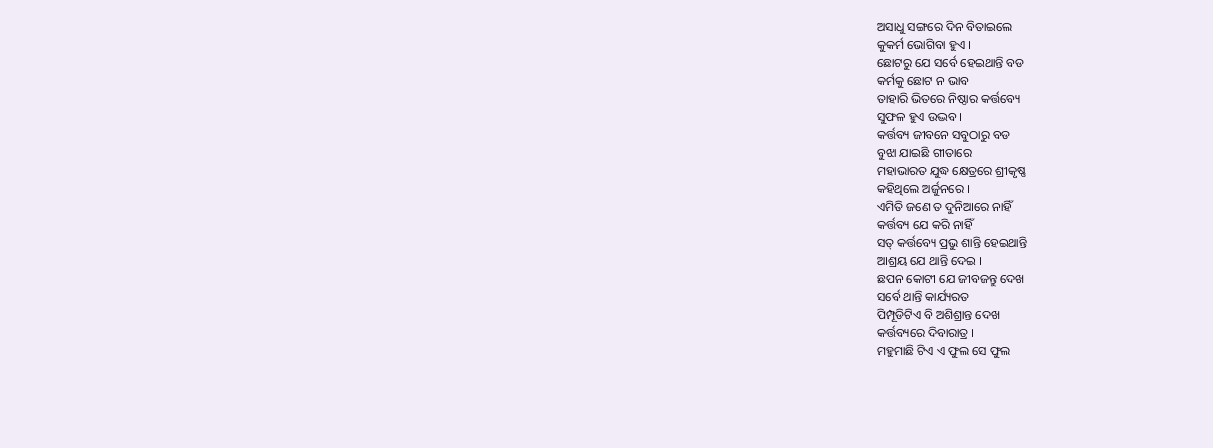ଅସାଧୁ ସଙ୍ଗରେ ଦିନ ବିତାଇଲେ
କୁକର୍ମ ଭୋଗିବା ହୁଏ ।
ଛୋଟରୁ ଯେ ସର୍ବେ ହେଇଥାନ୍ତି ବଡ
କର୍ମକୁ ଛୋଟ ନ ଭାବ
ତାହାରି ଭିତରେ ନିଷ୍ଠାର କର୍ତ୍ତବ୍ୟେ
ସୁଫଳ ହୁଏ ଉଦ୍ଭବ ।
କର୍ତ୍ତବ୍ୟ ଜୀବନେ ସବୁଠାରୁ ବଡ
ବୁଝା ଯାଇଛି ଗୀତାରେ
ମହାଭାରତ ଯୁଦ୍ଧ କ୍ଷେତ୍ରରେ ଶ୍ରୀକୃଷ୍ଣ
କହିଥିଲେ ଅର୍ଜୁନରେ ।
ଏମିତି ଜଣେ ତ ଦୁନିଆରେ ନାହିଁ
କର୍ତ୍ତବ୍ୟ ଯେ କରି ନାହିଁ
ସତ୍ କର୍ତ୍ତବ୍ୟେ ପ୍ରଭୁ ଶାନ୍ତି ହେଇଥାନ୍ତି
ଆଶ୍ରୟ ଯେ ଥାନ୍ତି ଦେଇ ।
ଛପନ କୋଟୀ ଯେ ଜୀବଜନ୍ତୁ ଦେଖ
ସର୍ବେ ଥାନ୍ତି କାର୍ଯ୍ୟରତ
ପିମ୍ପୂଡିଟିଏ ବି ଅଶିଶ୍ରାନ୍ତ ଦେଖ
କର୍ତ୍ତବ୍ୟରେ ଦିବାରାତ୍ର ।
ମହୁମାଛି ଟିଏ ଏ ଫୁଲ ସେ ଫୁଲ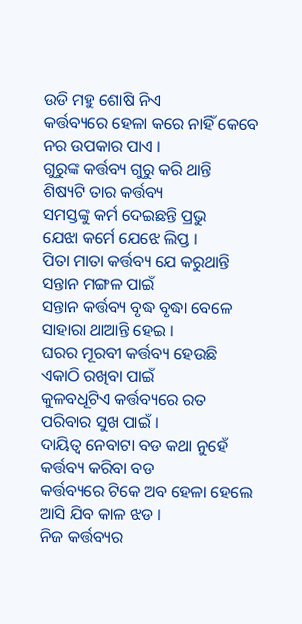ଉଡି ମହୁ ଶୋଷି ନିଏ
କର୍ତ୍ତବ୍ୟରେ ହେଳା କରେ ନାହିଁ କେବେ
ନର ଉପକାର ପାଏ ।
ଗୁରୁଙ୍କ କର୍ତ୍ତବ୍ୟ ଗୁରୁ କରି ଥାନ୍ତି
ଶିଷ୍ୟଟି ତାର କର୍ତ୍ତବ୍ୟ
ସମସ୍ତଙ୍କୁ କର୍ମ ଦେଇଛନ୍ତି ପ୍ରଭୁ
ଯେଝା କର୍ମେ ଯେଝେ ଲିପ୍ତ ।
ପିତା ମାତା କର୍ତ୍ତବ୍ୟ ଯେ କରୁଥାନ୍ତି
ସନ୍ତାନ ମଙ୍ଗଳ ପାଇଁ
ସନ୍ତାନ କର୍ତ୍ତବ୍ୟ ବୃଦ୍ଧ ବୃଦ୍ଧା ବେଳେ
ସାହାରା ଥାଆନ୍ତି ହେଇ ।
ଘରର ମୂରବୀ କର୍ତ୍ତବ୍ୟ ହେଉଛି
ଏକାଠି ରଖିବା ପାଇଁ
କୁଳବଧୂଟିଏ କର୍ତ୍ତବ୍ୟରେ ରତ
ପରିବାର ସୁଖ ପାଇଁ ।
ଦାୟିତ୍ବ ନେବାଟା ବଡ କଥା ନୁହେଁ
କର୍ତ୍ତବ୍ୟ କରିବା ବଡ
କର୍ତ୍ତବ୍ୟରେ ଟିକେ ଅବ ହେଳା ହେଲେ
ଆସି ଯିବ କାଳ ଝଡ ।
ନିଜ କର୍ତ୍ତବ୍ୟର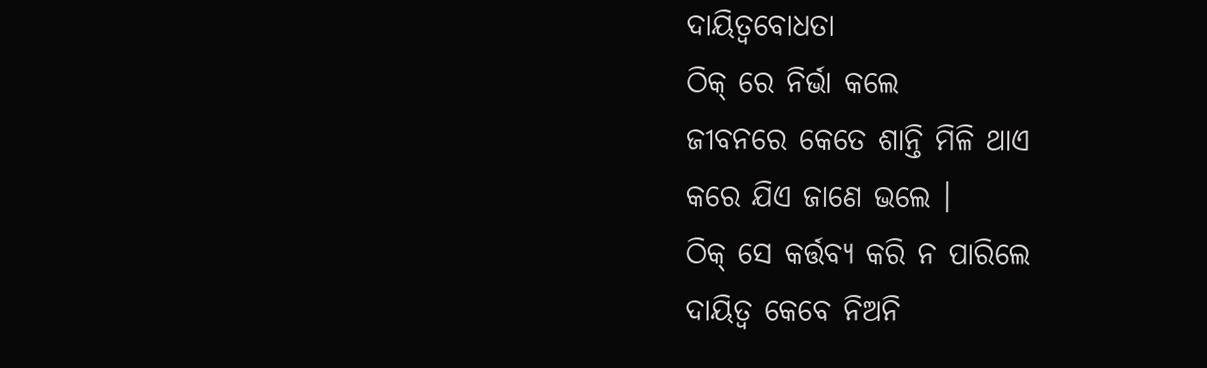ଦାୟିତ୍ବବୋଧତା
ଠିକ୍ ରେ ନିର୍ଭା କଲେ
ଜୀବନରେ କେତେ ଶାନ୍ତି ମିଳି ଥାଏ
କରେ ଯିଏ ଜାଣେ ଭଲେ ।
ଠିକ୍ ସେ କର୍ତ୍ତବ୍ୟ କରି ନ ପାରିଲେ
ଦାୟିତ୍ବ କେବେ ନିଅନି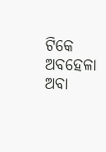ଟିକେ ଅବହେଳା ଅବା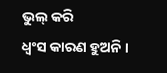ଭୁଲ୍ କରି
ଧ୍ବଂସ କାରଣ ହୁଅନି ।